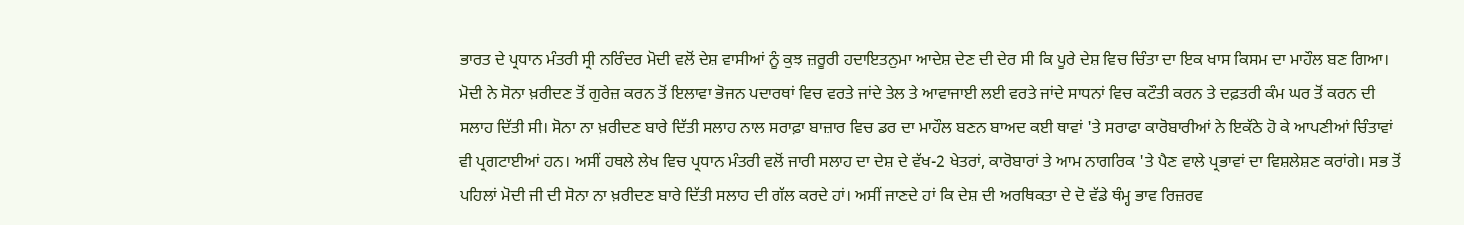ਭਾਰਤ ਦੇ ਪ੍ਰਧਾਨ ਮੰਤਰੀ ਸ੍ਰੀ ਨਰਿੰਦਰ ਮੋਦੀ ਵਲੋਂ ਦੇਸ਼ ਵਾਸੀਆਂ ਨੂੰ ਕੁਝ ਜ਼ਰੂਰੀ ਹਦਾਇਤਨੁਮਾ ਆਦੇਸ਼ ਦੇਣ ਦੀ ਦੇਰ ਸੀ ਕਿ ਪੂਰੇ ਦੇਸ਼ ਵਿਚ ਚਿੰਤਾ ਦਾ ਇਕ ਖਾਸ ਕਿਸਮ ਦਾ ਮਾਹੌਲ ਬਣ ਗਿਆ। ਮੋਦੀ ਨੇ ਸੋਨਾ ਖ਼ਰੀਦਣ ਤੋਂ ਗੁਰੇਜ਼ ਕਰਨ ਤੋਂ ਇਲਾਵਾ ਭੋਜਨ ਪਦਾਰਥਾਂ ਵਿਚ ਵਰਤੇ ਜਾਂਦੇ ਤੇਲ ਤੇ ਆਵਾਜਾਈ ਲਈ ਵਰਤੇ ਜਾਂਦੇ ਸਾਧਨਾਂ ਵਿਚ ਕਟੌਤੀ ਕਰਨ ਤੇ ਦਫ਼ਤਰੀ ਕੰਮ ਘਰ ਤੋਂ ਕਰਨ ਦੀ ਸਲਾਹ ਦਿੱਤੀ ਸੀ। ਸੋਨਾ ਨਾ ਖ਼ਰੀਦਣ ਬਾਰੇ ਦਿੱਤੀ ਸਲਾਹ ਨਾਲ ਸਰਾਫ਼ਾ ਬਾਜ਼ਾਰ ਵਿਚ ਡਰ ਦਾ ਮਾਹੌਲ ਬਣਨ ਬਾਅਦ ਕਈ ਥਾਵਾਂ 'ਤੇ ਸਰਾਫਾ ਕਾਰੋਬਾਰੀਆਂ ਨੇ ਇਕੱਠੇ ਹੋ ਕੇ ਆਪਣੀਆਂ ਚਿੰਤਾਵਾਂ ਵੀ ਪ੍ਰਗਟਾਈਆਂ ਹਨ। ਅਸੀਂ ਹਥਲੇ ਲੇਖ ਵਿਚ ਪ੍ਰਧਾਨ ਮੰਤਰੀ ਵਲੋਂ ਜਾਰੀ ਸਲਾਹ ਦਾ ਦੇਸ਼ ਦੇ ਵੱਖ-2 ਖੇਤਰਾਂ, ਕਾਰੋਬਾਰਾਂ ਤੇ ਆਮ ਨਾਗਰਿਕ 'ਤੇ ਪੈਣ ਵਾਲੇ ਪ੍ਰਭਾਵਾਂ ਦਾ ਵਿਸ਼ਲੇਸ਼ਣ ਕਰਾਂਗੇ। ਸਭ ਤੋਂ ਪਹਿਲਾਂ ਮੋਦੀ ਜੀ ਦੀ ਸੋਨਾ ਨਾ ਖ਼ਰੀਦਣ ਬਾਰੇ ਦਿੱਤੀ ਸਲਾਹ ਦੀ ਗੱਲ ਕਰਦੇ ਹਾਂ। ਅਸੀਂ ਜਾਣਦੇ ਹਾਂ ਕਿ ਦੇਸ਼ ਦੀ ਅਰਥਿਕਤਾ ਦੇ ਦੋ ਵੱਡੇ ਥੰਮ੍ਹ ਭਾਵ ਰਿਜ਼ਰਵ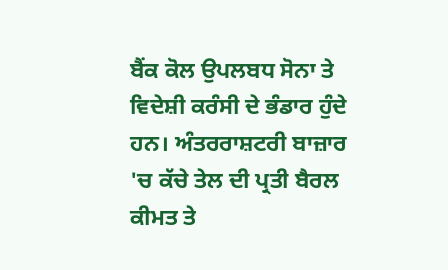ਬੈਂਕ ਕੋਲ ਉਪਲਬਧ ਸੋਨਾ ਤੇ ਵਿਦੇਸ਼ੀ ਕਰੰਸੀ ਦੇ ਭੰਡਾਰ ਹੁੰਦੇ ਹਨ। ਅੰਤਰਰਾਸ਼ਟਰੀ ਬਾਜ਼ਾਰ 'ਚ ਕੱਚੇ ਤੇਲ ਦੀ ਪ੍ਰਤੀ ਬੈਰਲ ਕੀਮਤ ਤੇ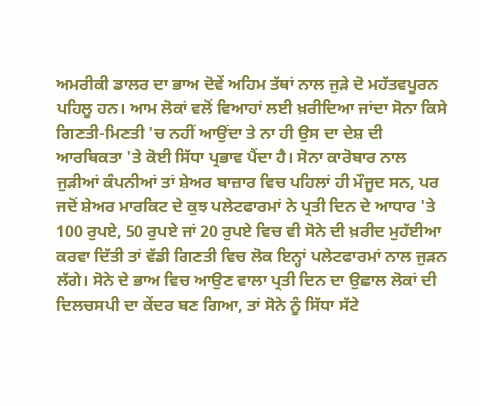ਅਮਰੀਕੀ ਡਾਲਰ ਦਾ ਭਾਅ ਦੋਵੇਂ ਅਹਿਮ ਤੱਥਾਂ ਨਾਲ ਜੁੜੇ ਦੋ ਮਹੱਤਵਪੂਰਨ ਪਹਿਲੂ ਹਨ। ਆਮ ਲੋਕਾਂ ਵਲੋਂ ਵਿਆਹਾਂ ਲਈ ਖ਼ਰੀਦਿਆ ਜਾਂਦਾ ਸੋਨਾ ਕਿਸੇ ਗਿਣਤੀ-ਮਿਣਤੀ 'ਚ ਨਹੀਂ ਆਉਂਦਾ ਤੇ ਨਾ ਹੀ ਉਸ ਦਾ ਦੇਸ਼ ਦੀ ਆਰਥਿਕਤਾ 'ਤੇ ਕੋਈ ਸਿੱਧਾ ਪ੍ਰਭਾਵ ਪੈਂਦਾ ਹੈ। ਸੋਨਾ ਕਾਰੋਬਾਰ ਨਾਲ ਜੁੜੀਆਂ ਕੰਪਨੀਆਂ ਤਾਂ ਸ਼ੇਅਰ ਬਾਜ਼ਾਰ ਵਿਚ ਪਹਿਲਾਂ ਹੀ ਮੌਜੂਦ ਸਨ, ਪਰ ਜਦੋਂ ਸ਼ੇਅਰ ਮਾਰਕਿਟ ਦੇ ਕੁਝ ਪਲੇਟਫਾਰਮਾਂ ਨੇ ਪ੍ਰਤੀ ਦਿਨ ਦੇ ਆਧਾਰ 'ਤੇ 100 ਰੁਪਏ, 50 ਰੁਪਏ ਜਾਂ 20 ਰੁਪਏ ਵਿਚ ਵੀ ਸੋਨੇ ਦੀ ਖ਼ਰੀਦ ਮੁਹੱਈਆ ਕਰਵਾ ਦਿੱਤੀ ਤਾਂ ਵੱਡੀ ਗਿਣਤੀ ਵਿਚ ਲੋਕ ਇਨ੍ਹਾਂ ਪਲੇਟਫਾਰਮਾਂ ਨਾਲ ਜੁੜਨ ਲੱਗੇ। ਸੋਨੇ ਦੇ ਭਾਅ ਵਿਚ ਆਉਣ ਵਾਲਾ ਪ੍ਰਤੀ ਦਿਨ ਦਾ ਉਛਾਲ ਲੋਕਾਂ ਦੀ ਦਿਲਚਸਪੀ ਦਾ ਕੇਂਦਰ ਬਣ ਗਿਆ, ਤਾਂ ਸੋਨੇ ਨੂੰ ਸਿੱਧਾ ਸੱਟੇ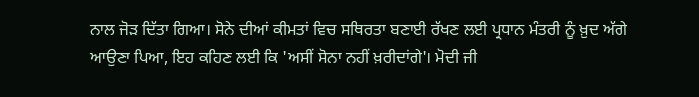ਨਾਲ ਜੋੜ ਦਿੱਤਾ ਗਿਆ। ਸੋਨੇ ਦੀਆਂ ਕੀਮਤਾਂ ਵਿਚ ਸਥਿਰਤਾ ਬਣਾਈ ਰੱਖਣ ਲਈ ਪ੍ਰਧਾਨ ਮੰਤਰੀ ਨੂੰ ਖ਼ੁਦ ਅੱਗੇ ਆਉਣਾ ਪਿਆ, ਇਹ ਕਹਿਣ ਲਈ ਕਿ 'ਅਸੀਂ ਸੋਨਾ ਨਹੀਂ ਖ਼ਰੀਦਾਂਗੇ'। ਮੋਦੀ ਜੀ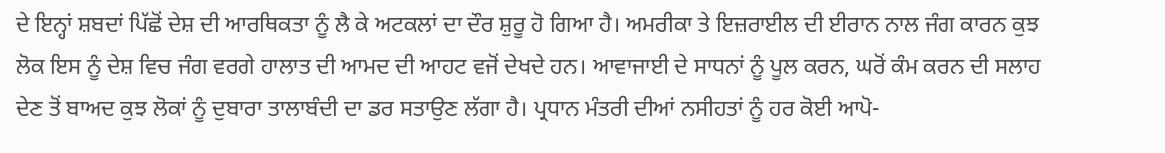ਦੇ ਇਨ੍ਹਾਂ ਸ਼ਬਦਾਂ ਪਿੱਛੋਂ ਦੇਸ਼ ਦੀ ਆਰਥਿਕਤਾ ਨੂੰ ਲੈ ਕੇ ਅਟਕਲਾਂ ਦਾ ਦੌਰ ਸ਼ੁਰੂ ਹੋ ਗਿਆ ਹੈ। ਅਮਰੀਕਾ ਤੇ ਇਜ਼ਰਾਈਲ ਦੀ ਈਰਾਨ ਨਾਲ ਜੰਗ ਕਾਰਨ ਕੁਝ ਲੋਕ ਇਸ ਨੂੰ ਦੇਸ਼ ਵਿਚ ਜੰਗ ਵਰਗੇ ਹਾਲਾਤ ਦੀ ਆਮਦ ਦੀ ਆਹਟ ਵਜੋਂ ਦੇਖਦੇ ਹਨ। ਆਵਾਜਾਈ ਦੇ ਸਾਧਨਾਂ ਨੂੰ ਪੂਲ ਕਰਨ, ਘਰੋਂ ਕੰਮ ਕਰਨ ਦੀ ਸਲਾਹ ਦੇਣ ਤੋਂ ਬਾਅਦ ਕੁਝ ਲੋਕਾਂ ਨੂੰ ਦੁਬਾਰਾ ਤਾਲਾਬੰਦੀ ਦਾ ਡਰ ਸਤਾਉਣ ਲੱਗਾ ਹੈ। ਪ੍ਰਧਾਨ ਮੰਤਰੀ ਦੀਆਂ ਨਸੀਹਤਾਂ ਨੂੰ ਹਰ ਕੋਈ ਆਪੋ-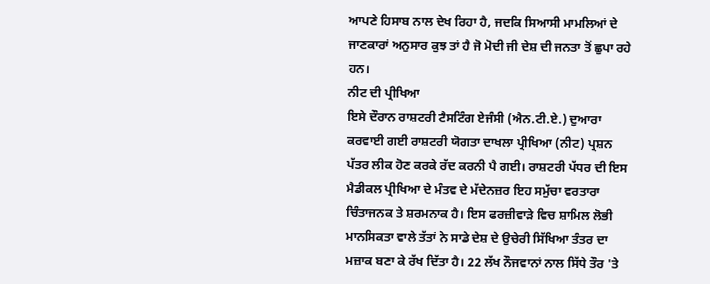ਆਪਣੇ ਹਿਸਾਬ ਨਾਲ ਦੇਖ ਰਿਹਾ ਹੈ, ਜਦਕਿ ਸਿਆਸੀ ਮਾਮਲਿਆਂ ਦੇ ਜਾਣਕਾਰਾਂ ਅਨੁਸਾਰ ਕੁਝ ਤਾਂ ਹੈ ਜੋ ਮੋਦੀ ਜੀ ਦੇਸ਼ ਦੀ ਜਨਤਾ ਤੋਂ ਛੁਪਾ ਰਹੇ ਹਨ।
ਨੀਟ ਦੀ ਪ੍ਰੀਖਿਆ
ਇਸੇ ਦੌਰਾਨ ਰਾਸ਼ਟਰੀ ਟੈਸਟਿੰਗ ਏਜੰਸੀ (ਐਨ.ਟੀ.ਏ.) ਦੁਆਰਾ ਕਰਵਾਈ ਗਈ ਰਾਸ਼ਟਰੀ ਯੋਗਤਾ ਦਾਖਲਾ ਪ੍ਰੀਖਿਆ (ਨੀਟ) ਪ੍ਰਸ਼ਨ ਪੱਤਰ ਲੀਕ ਹੋਣ ਕਰਕੇ ਰੱਦ ਕਰਨੀ ਪੈ ਗਈ। ਰਾਸ਼ਟਰੀ ਪੱਧਰ ਦੀ ਇਸ ਮੈਡੀਕਲ ਪ੍ਰੀਖਿਆ ਦੇ ਮੰਤਵ ਦੇ ਮੱਦੇਨਜ਼ਰ ਇਹ ਸਮੁੱਚਾ ਵਰਤਾਰਾ ਚਿੰਤਾਜਨਕ ਤੇ ਸ਼ਰਮਨਾਕ ਹੈ। ਇਸ ਫਰਜ਼ੀਵਾੜੇ ਵਿਚ ਸ਼ਾਮਿਲ ਲੋਭੀ ਮਾਨਸਿਕਤਾ ਵਾਲੇ ਤੱਤਾਂ ਨੇ ਸਾਡੇ ਦੇਸ਼ ਦੇ ਉਚੇਰੀ ਸਿੱਖਿਆ ਤੰਤਰ ਦਾ ਮਜ਼ਾਕ ਬਣਾ ਕੇ ਰੱਖ ਦਿੱਤਾ ਹੈ। 22 ਲੱਖ ਨੌਜਵਾਨਾਂ ਨਾਲ ਸਿੱਧੇ ਤੌਰ 'ਤੇ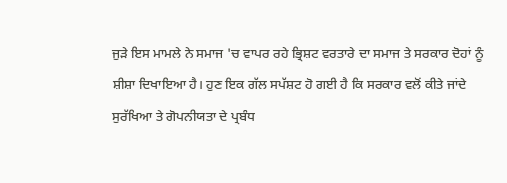ਜੁੜੇ ਇਸ ਮਾਮਲੇ ਨੇ ਸਮਾਜ 'ਚ ਵਾਪਰ ਰਹੇ ਭ੍ਰਿਸ਼ਟ ਵਰਤਾਰੇ ਦਾ ਸਮਾਜ ਤੇ ਸਰਕਾਰ ਦੋਹਾਂ ਨੂੰ ਸ਼ੀਸ਼ਾ ਦਿਖਾਇਆ ਹੈ। ਹੁਣ ਇਕ ਗੱਲ ਸਪੱਸ਼ਟ ਹੋ ਗਈ ਹੈ ਕਿ ਸਰਕਾਰ ਵਲੋਂ ਕੀਤੇ ਜਾਂਦੇ ਸੁਰੱਖਿਆ ਤੇ ਗੋਪਨੀਯਤਾ ਦੇ ਪ੍ਰਬੰਧ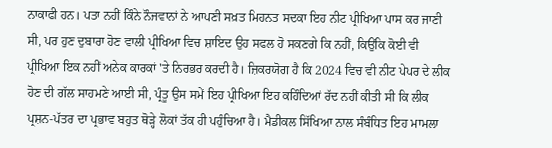ਨਾਕਾਫੀ ਹਨ। ਪਤਾ ਨਹੀਂ ਕਿੰਨੇ ਨੌਜਵਾਨਾਂ ਨੇ ਆਪਣੀ ਸਖ਼ਤ ਮਿਹਨਤ ਸਦਕਾ ਇਹ ਨੀਟ ਪ੍ਰੀਖਿਆ ਪਾਸ ਕਰ ਜਾਣੀ ਸੀ, ਪਰ ਹੁਣ ਦੁਬਾਰਾ ਹੋਣ ਵਾਲੀ ਪ੍ਰੀਖਿਆ ਵਿਚ ਸ਼ਾਇਦ ਉਹ ਸਫਲ ਹੋ ਸਕਣਗੇ ਕਿ ਨਹੀਂ, ਕਿਉਂਕਿ ਕੋਈ ਵੀ ਪ੍ਰੀਖਿਆ ਇਕ ਨਹੀਂ ਅਨੇਕ ਕਾਰਕਾਂ 'ਤੇ ਨਿਰਭਰ ਕਰਦੀ ਹੈ। ਜ਼ਿਕਰਯੋਗ ਹੈ ਕਿ 2024 ਵਿਚ ਵੀ ਨੀਟ ਪੇਪਰ ਦੇ ਲੀਕ ਹੋਣ ਦੀ ਗੱਲ ਸਾਹਮਣੇ ਆਈ ਸੀ, ਪ੍ਰੰਤੂ ਉਸ ਸਮੇਂ ਇਹ ਪ੍ਰੀਖਿਆ ਇਹ ਕਹਿੰਦਿਆਂ ਰੱਦ ਨਹੀਂ ਕੀਤੀ ਸੀ ਕਿ ਲੀਕ ਪ੍ਰਸ਼ਨ-ਪੱਤਰ ਦਾ ਪ੍ਰਭਾਵ ਬਹੁਤ ਥੋੜ੍ਹੇ ਲੋਕਾਂ ਤੱਕ ਹੀ ਪਹੁੰਚਿਆ ਹੈ। ਮੈਡੀਕਲ ਸਿੱਖਿਆ ਨਾਲ ਸੰਬੰਧਿਤ ਇਹ ਮਾਮਲਾ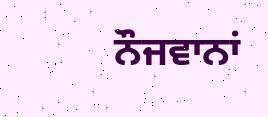ਨੌਜਵਾਨਾਂ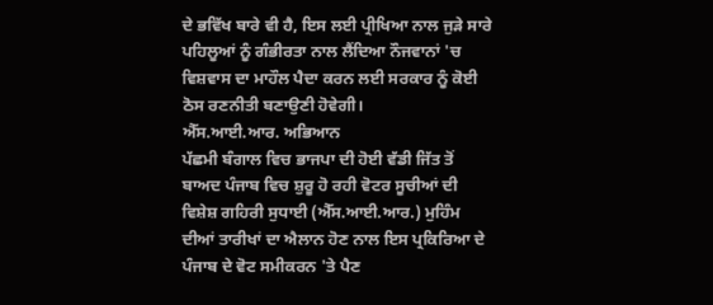ਦੇ ਭਵਿੱਖ ਬਾਰੇ ਵੀ ਹੈ, ਇਸ ਲਈ ਪ੍ਰੀਖਿਆ ਨਾਲ ਜੁੜੇ ਸਾਰੇ ਪਹਿਲੂਆਂ ਨੂੰ ਗੰਭੀਰਤਾ ਨਾਲ ਲੈਂਦਿਆ ਨੌਜਵਾਨਾਂ 'ਚ ਵਿਸ਼ਵਾਸ ਦਾ ਮਾਹੌਲ ਪੈਦਾ ਕਰਨ ਲਈ ਸਰਕਾਰ ਨੂੰ ਕੋਈ ਠੋਸ ਰਣਨੀਤੀ ਬਣਾਉਣੀ ਹੋਵੇਗੀ।
ਐੱਸ.ਆਈ.ਆਰ. ਅਭਿਆਨ
ਪੱਛਮੀ ਬੰਗਾਲ ਵਿਚ ਭਾਜਪਾ ਦੀ ਹੋਈ ਵੱਡੀ ਜਿੱਤ ਤੋਂ ਬਾਅਦ ਪੰਜਾਬ ਵਿਚ ਸ਼ੁਰੂ ਹੋ ਰਹੀ ਵੋਟਰ ਸੂਚੀਆਂ ਦੀ ਵਿਸ਼ੇਸ਼ ਗਹਿਰੀ ਸੁਧਾਈ (ਐੱਸ.ਆਈ.ਆਰ.) ਮੁਹਿੰਮ ਦੀਆਂ ਤਾਰੀਖਾਂ ਦਾ ਐਲਾਨ ਹੋਣ ਨਾਲ ਇਸ ਪ੍ਰਕਿਰਿਆ ਦੇ ਪੰਜਾਬ ਦੇ ਵੋਟ ਸਮੀਕਰਨ 'ਤੇ ਪੈਣ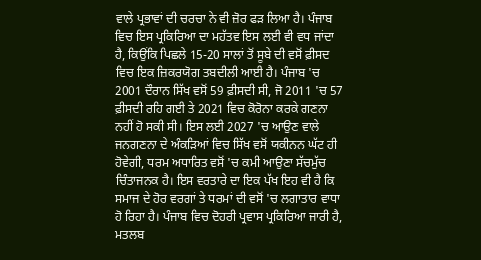ਵਾਲੇ ਪ੍ਰਭਾਵਾਂ ਦੀ ਚਰਚਾ ਨੇ ਵੀ ਜ਼ੋਰ ਫੜ ਲਿਆ ਹੈ। ਪੰਜਾਬ ਵਿਚ ਇਸ ਪ੍ਰਕਿਰਿਆ ਦਾ ਮਹੱਤਵ ਇਸ ਲਈ ਵੀ ਵਧ ਜਾਂਦਾ ਹੈ, ਕਿਉਂਕਿ ਪਿਛਲੇ 15-20 ਸਾਲਾਂ ਤੋਂ ਸੂਬੇ ਦੀ ਵਸੋਂ ਫ਼ੀਸਦ ਵਿਚ ਇਕ ਜ਼ਿਕਰਯੋਗ ਤਬਦੀਲੀ ਆਈ ਹੈ। ਪੰਜਾਬ 'ਚ 2001 ਦੌਰਾਨ ਸਿੱਖ ਵਸੋਂ 59 ਫ਼ੀਸਦੀ ਸੀ, ਜੋ 2011 'ਚ 57 ਫ਼ੀਸਦੀ ਰਹਿ ਗਈ ਤੇ 2021 ਵਿਚ ਕੋਰੋਨਾ ਕਰਕੇ ਗਣਨਾ ਨਹੀਂ ਹੋ ਸਕੀ ਸੀ। ਇਸ ਲਈ 2027 'ਚ ਆਉਣ ਵਾਲੇ ਜਨਗਣਨਾ ਦੇ ਅੰਕੜਿਆਂ ਵਿਚ ਸਿੱਖ ਵਸੋਂ ਯਕੀਨਨ ਘੱਟ ਹੀ ਹੋਵੇਗੀ, ਧਰਮ ਅਧਾਰਿਤ ਵਸੋਂ 'ਚ ਕਮੀ ਆਉਣਾ ਸੱਚਮੁੱਚ ਚਿੰਤਾਜਨਕ ਹੈ। ਇਸ ਵਰਤਾਰੇ ਦਾ ਇਕ ਪੱਖ ਇਹ ਵੀ ਹੈ ਕਿ ਸਮਾਜ ਦੇ ਹੋਰ ਵਰਗਾਂ ਤੇ ਧਰਮਾਂ ਦੀ ਵਸੋਂ 'ਚ ਲਗਾਤਾਰ ਵਾਧਾ ਹੋ ਰਿਹਾ ਹੈ। ਪੰਜਾਬ ਵਿਚ ਦੋਹਰੀ ਪ੍ਰਵਾਸ ਪ੍ਰਕਿਰਿਆ ਜਾਰੀ ਹੈ, ਮਤਲਬ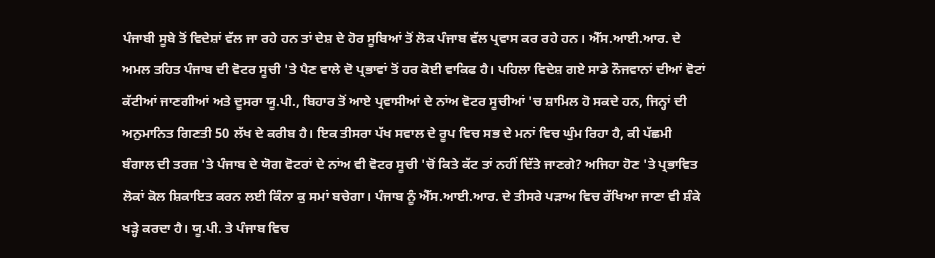ਪੰਜਾਬੀ ਸੂਬੇ ਤੋਂ ਵਿਦੇਸ਼ਾਂ ਵੱਲ ਜਾ ਰਹੇ ਹਨ ਤਾਂ ਦੇਸ਼ ਦੇ ਹੋਰ ਸੂਬਿਆਂ ਤੋਂ ਲੋਕ ਪੰਜਾਬ ਵੱਲ ਪ੍ਰਵਾਸ ਕਰ ਰਹੇ ਹਨ। ਐੱਸ.ਆਈ.ਆਰ. ਦੇ ਅਮਲ ਤਹਿਤ ਪੰਜਾਬ ਦੀ ਵੋਟਰ ਸੂਚੀ 'ਤੇ ਪੈਣ ਵਾਲੇ ਦੋ ਪ੍ਰਭਾਵਾਂ ਤੋਂ ਹਰ ਕੋਈ ਵਾਕਿਫ ਹੈ। ਪਹਿਲਾ ਵਿਦੇਸ਼ ਗਏ ਸਾਡੇ ਨੌਜਵਾਨਾਂ ਦੀਆਂ ਵੋਟਾਂ ਕੱਟੀਆਂ ਜਾਣਗੀਆਂ ਅਤੇ ਦੂਸਰਾ ਯੂ.ਪੀ., ਬਿਹਾਰ ਤੋਂ ਆਏ ਪ੍ਰਵਾਸੀਆਂ ਦੇ ਨਾਂਅ ਵੋਟਰ ਸੂਚੀਆਂ 'ਚ ਸ਼ਾਮਿਲ ਹੋ ਸਕਦੇ ਹਨ, ਜਿਨ੍ਹਾਂ ਦੀ ਅਨੁਮਾਨਿਤ ਗਿਣਤੀ 50 ਲੱਖ ਦੇ ਕਰੀਬ ਹੈ। ਇਕ ਤੀਸਰਾ ਪੱਖ ਸਵਾਲ ਦੇ ਰੂਪ ਵਿਚ ਸਭ ਦੇ ਮਨਾਂ ਵਿਚ ਘੁੰਮ ਰਿਹਾ ਹੈ, ਕੀ ਪੱਛਮੀ ਬੰਗਾਲ ਦੀ ਤਰਜ਼ 'ਤੇ ਪੰਜਾਬ ਦੇ ਯੋਗ ਵੋਟਰਾਂ ਦੇ ਨਾਂਅ ਵੀ ਵੋਟਰ ਸੂਚੀ 'ਚੋਂ ਕਿਤੇ ਕੱਟ ਤਾਂ ਨਹੀਂ ਦਿੱਤੇ ਜਾਣਗੇ? ਅਜਿਹਾ ਹੋਣ 'ਤੇ ਪ੍ਰਭਾਵਿਤ ਲੋਕਾਂ ਕੋਲ ਸ਼ਿਕਾਇਤ ਕਰਨ ਲਈ ਕਿੰਨਾ ਕੁ ਸਮਾਂ ਬਚੇਗਾ। ਪੰਜਾਬ ਨੂੰ ਐੱਸ.ਆਈ.ਆਰ. ਦੇ ਤੀਸਰੇ ਪੜਾਅ ਵਿਚ ਰੱਖਿਆ ਜਾਣਾ ਵੀ ਸ਼ੰਕੇ ਖੜ੍ਹੇ ਕਰਦਾ ਹੈ। ਯੂ.ਪੀ. ਤੇ ਪੰਜਾਬ ਵਿਚ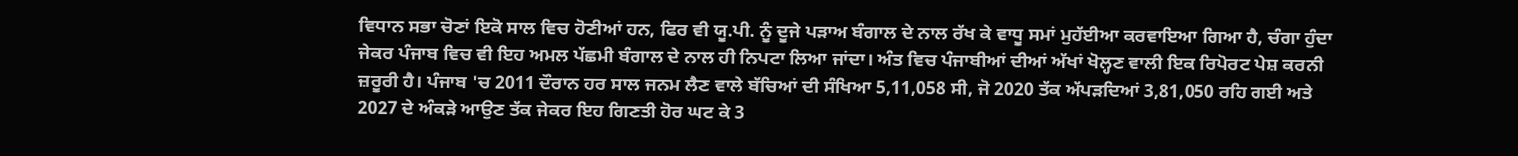ਵਿਧਾਨ ਸਭਾ ਚੋਣਾਂ ਇਕੋ ਸਾਲ ਵਿਚ ਹੋਣੀਆਂ ਹਨ, ਫਿਰ ਵੀ ਯੂ.ਪੀ. ਨੂੰ ਦੂਜੇ ਪੜਾਅ ਬੰਗਾਲ ਦੇ ਨਾਲ ਰੱਖ ਕੇ ਵਾਧੂ ਸਮਾਂ ਮੁਹੱਈਆ ਕਰਵਾਇਆ ਗਿਆ ਹੈ, ਚੰਗਾ ਹੁੰਦਾ ਜੇਕਰ ਪੰਜਾਬ ਵਿਚ ਵੀ ਇਹ ਅਮਲ ਪੱਛਮੀ ਬੰਗਾਲ ਦੇ ਨਾਲ ਹੀ ਨਿਪਟਾ ਲਿਆ ਜਾਂਦਾ। ਅੰਤ ਵਿਚ ਪੰਜਾਬੀਆਂ ਦੀਆਂ ਅੱਖਾਂ ਖੋਲ੍ਹਣ ਵਾਲੀ ਇਕ ਰਿਪੋਰਟ ਪੇਸ਼ ਕਰਨੀ ਜ਼ਰੂਰੀ ਹੈ। ਪੰਜਾਬ 'ਚ 2011 ਦੌਰਾਨ ਹਰ ਸਾਲ ਜਨਮ ਲੈਣ ਵਾਲੇ ਬੱਚਿਆਂ ਦੀ ਸੰਖਿਆ 5,11,058 ਸੀ, ਜੋ 2020 ਤੱਕ ਅੱਪੜਦਿਆਂ 3,81,050 ਰਹਿ ਗਈ ਅਤੇ 2027 ਦੇ ਅੰਕੜੇ ਆਉਣ ਤੱਕ ਜੇਕਰ ਇਹ ਗਿਣਤੀ ਹੋਰ ਘਟ ਕੇ 3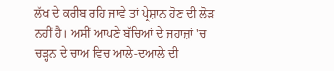ਲੱਖ ਦੇ ਕਰੀਬ ਰਹਿ ਜਾਵੇ ਤਾਂ ਪ੍ਰੇਸ਼ਾਨ ਹੋਣ ਦੀ ਲੋੜ ਨਹੀਂ ਹੈ। ਅਸੀਂ ਆਪਣੇ ਬੱਚਿਆਂ ਦੇ ਜਹਾਜ਼ਾਂ 'ਚ ਚੜ੍ਹਨ ਦੇ ਚਾਅ ਵਿਚ ਆਲੇ-ਦਆਲੇ ਦੀ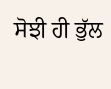ਸੋਝੀ ਹੀ ਭੁੱਲ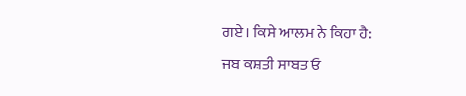ਗਏ। ਕਿਸੇ ਆਲਮ ਨੇ ਕਿਹਾ ਹੈ:
ਜਬ ਕਸ਼ਤੀ ਸਾਬਤ ਓ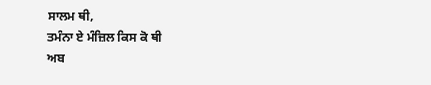ਸਾਲਮ ਥੀ,
ਤਮੰਨਾ ਏ ਮੰਜ਼ਿਲ ਕਿਸ ਕੋ ਥੀ
ਅਬ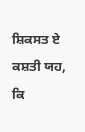ਸ਼ਿਕਸਤ ਏ ਕਸ਼ਤੀ ਯਹ,
ਕਿ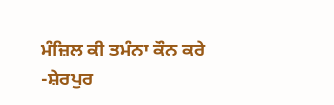ਮੰਜ਼ਿਲ ਕੀ ਤਮੰਨਾ ਕੌਨ ਕਰੇ
-ਸ਼ੇਰਪੁਰ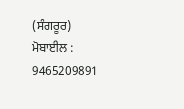(ਸੰਗਰੂਰ)
ਮੋਬਾਈਲ : 9465209891